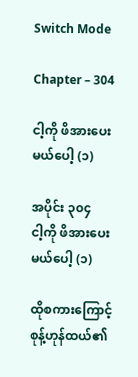Switch Mode

Chapter – 304

ငါ့ကို ဖိအားပေးမယ်ပေါ့ (၁)

အပိုင်း ၃၀၄
ငါ့ကို ဖိအားပေးမယ်ပေါ့ (၁)

ထိုစကားကြောင့် စုန့်ဟုန်ထယ်၏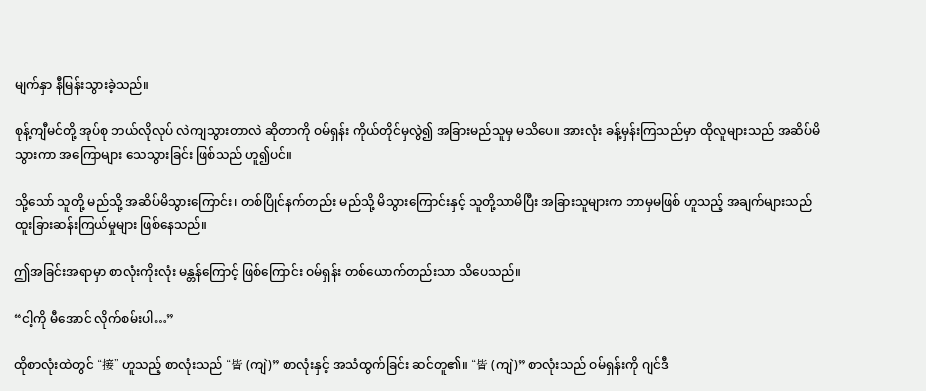မျက်နှာ နီမြန်းသွားခဲ့သည်။

စုန့်ကျီမင်တို့ အုပ်စု ဘယ်လိုလုပ် လဲကျသွားတာလဲ ဆိုတာကို ဝမ်ရှန်း ကိုယ်တိုင်မှလွဲ၍ အခြားမည်သူမှ မသိပေ။ အားလုံး ခန့်မှန်းကြသည်မှာ ထိုလူများသည် အဆိပ်မိသွားကာ အကြောများ သေသွားခြင်း ဖြစ်သည် ဟူ၍ပင်။

သို့သော် သူတို့ မည်သို့ အဆိပ်မိသွားကြောင်း၊ တစ်ပြိုင်နက်တည်း မည်သို့ မိသွားကြောင်းနှင့် သူတို့သာမိပြီး အခြားသူများက ဘာမှမဖြစ် ဟူသည့် အချက်များသည် ထူးခြားဆန်းကြယ်မှုများ ဖြစ်နေသည်။

ဤအခြင်းအရာမှာ စာလုံးကိုးလုံး မန္တန်ကြောင့် ဖြစ်ကြောင်း ဝမ်ရှန်း တစ်ယောက်တည်းသာ သိပေသည်။

“ငါ့ကို မီအောင် လိုက်စမ်းပါ…”

ထိုစာလုံးထဲတွင် “接” ဟူသည့် စာလုံးသည် “皆 (ကျဲ)” စာလုံးနှင့် အသံထွက်ခြင်း ဆင်တူ၏။ “皆 (ကျဲ)” စာလုံးသည် ဝမ်ရှန်းကို ဂျင်ဒီ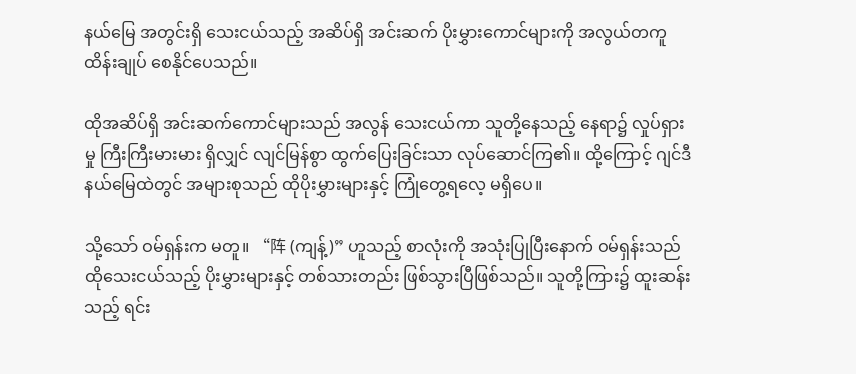နယ်မြေ အတွင်းရှိ သေးငယ်သည့် အဆိပ်ရှိ အင်းဆက် ပိုးမွှားကောင်များကို အလွယ်တကူ ထိန်းချုပ် စေနိုင်ပေသည်။

ထိုအဆိပ်ရှိ အင်းဆက်ကောင်များသည် အလွန် သေးငယ်ကာ သူတို့နေသည့် နေရာ၌ လှုပ်ရှားမှု ကြီးကြီးမားမား ရှိလျှင် လျင်မြန်စွာ ထွက်ပြေးခြင်းသာ လုပ်ဆောင်ကြ၏။ ထို့ကြောင့် ဂျင်ဒီနယ်မြေထဲတွင် အများစုသည် ထိုပိုးမွှားများနှင့် ကြုံတွေ့ရလေ့ မရှိပေ။

သို့သော် ဝမ်ရှန်းက မတူ။ “阵 (ကျန့်)” ဟူသည့် စာလုံးကို အသုံးပြုပြီးနောက် ဝမ်ရှန်းသည် ထိုသေးငယ်သည့် ပိုးမွှားများနှင့် တစ်သားတည်း ဖြစ်သွားပြီဖြစ်သည်။ သူတို့ကြား၌ ထူးဆန်းသည့် ရင်း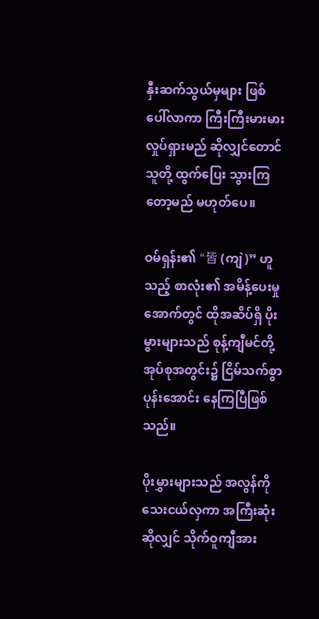နှီးဆက်သွယ်မှများ ဖြစ်ပေါ်လာကာ ကြီးကြီးမားမား လှုပ်ရှားမည် ဆိုလျှင်တောင် သူတို့ ထွက်ပြေး သွားကြတော့မည် မဟုတ်ပေ။

ဝမ်ရှန်း၏ “皆 (ကျဲ)” ဟူသည့် စာလုံး၏ အမိန့်ပေးမှု အောက်တွင် ထိုအဆိပ်ရှိ ပိုးမွားများသည် စုန့်ကျီမင်တို့ အုပ်စုအတွင်း၌ ငြိမ်သက်စွာ ပုန်းအောင်း နေကြပြီဖြစ်သည်။

ပိုးမွှားများသည် အလွန်ကို သေးငယ်လှကာ အကြီးဆုံးဆိုလျှင် သိုက်ဝူကျီအား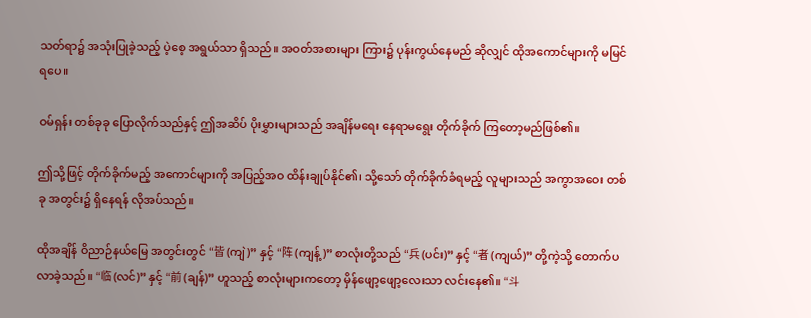သတ်ရာ၌ အသုံးပြုခဲ့သည့် ပဲ့စေ့ အရွယ်သာ ရှိသည်။ အဝတ်အစားများ ကြား၌ ပုန်းကွယ်နေမည် ဆိုလျှင် ထိုအကောင်များကို မမြင်ရပေ။

ဝမ်ရှန်း တစ်ခုခု ပြောလိုက်သည်နှင့် ဤအဆိပ် ပိုးမွှားများသည် အချိန်မရေး နေရာမရွေး တိုက်ခိုက် ကြတော့မည်ဖြစ်၏။

ဤသို့ဖြင့် တိုက်ခိုက်မည့် အကောင်များကို အပြည့်အဝ ထိန်းချုပ်နိုင်၏၊ သို့သော် တိုက်ခိုက်ခံရမည့် လူများသည် အကွာအဝေး တစ်ခု အတွင်း၌ ရှိနေရန် လိုအပ်သည်။

ထိုအချိန် ဝိညာဉ်နယ်မြေ အတွင်းတွင် “皆 (ကျဲ)” နှင့် “阵 (ကျန့်)” စာလုံးတို့သည် “兵 (ပင်း)” နှင့် “者 (ကျယ်)” တို့ကဲ့သို့ တောက်ပ လာခဲ့သည်။ “临 (လင်)” နှင့် “前 (ချန်)” ဟူသည့် စာလုံးများကတော့ မှိန်ဖျော့ဖျော့လေးသာ လင်းနေ၏။ “斗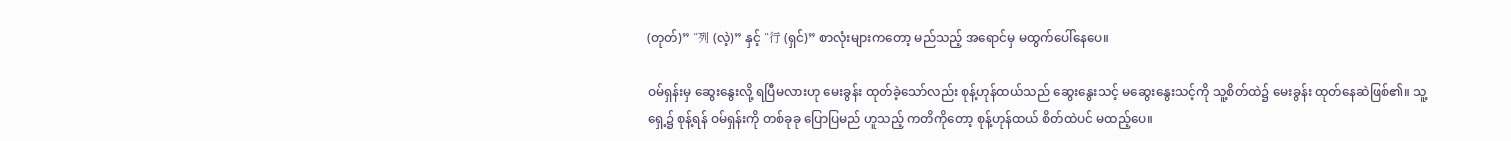(တုတ်)” “列 (လဲ့)” နှင့် “行 (ရှင်)” စာလုံးများကတော့ မည်သည့် အရောင်မှ မထွက်ပေါ်နေပေ။

ဝမ်ရှန်းမှ ဆွေးနွေးလို့ ရပြီမလားဟု မေးခွန်း ထုတ်ခဲ့သော်လည်း စုန့်ဟုန်ထယ်သည် ဆွေးနွေးသင့် မဆွေးနွေးသင့်ကို သူ့စိတ်ထဲ၌ မေးခွန်း ထုတ်နေဆဲဖြစ်၏။ သူ့ရှေ့၌ စုန့်ရန် ဝမ်ရှန်းကို တစ်ခုခု ပြောပြမည် ဟူသည့် ကတိကိုတော့ စုန့်ဟုန်ထယ် စိတ်ထဲပင် မထည့်ပေ။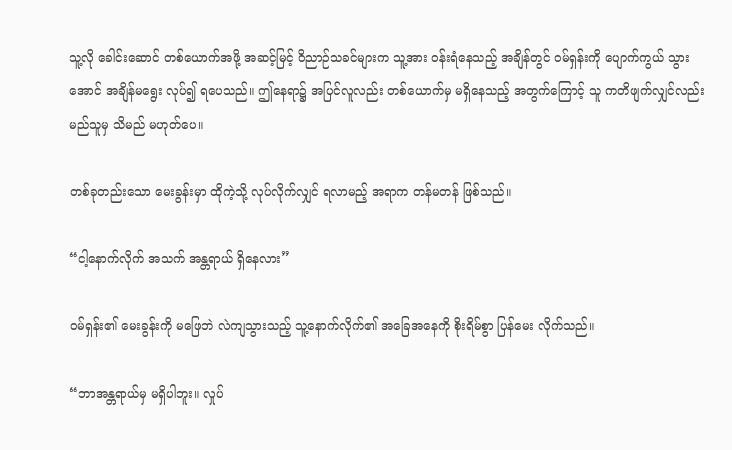သူ့လို ခေါင်းဆောင် တစ်ယောက်အဖို့ အဆင့်မြင့် ဝိညာဉ်သခင်များက သူ့အား ဝန်းရံနေသည့် အချိန်တွင် ဝမ်ရှန်းကို ပျောက်ကွယ် သွားအောင် အချိန်မရွေး လုပ်၍ ရပေသည်။ ဤနေရာ၌ အပြင်လူလည်း တစ်ယောက်မှ မရှိနေသည့် အတွက်ကြောင့် သူ ကတိဖျက်လျှင်လည်း မည်သူမှ သိမည် မဟုတ်ပေ။

တစ်ခုတည်းသော မေးခွန်းမှာ ထိုကဲ့သို့ လုပ်လိုက်လျှင် ရလာမည့် အရာက တန်မတန် ဖြစ်သည်။

“ငါ့နောက်လိုက် အသက် အန္တရာယ် ရှိနေလား”

ဝမ်ရှန်း၏ မေးခွန်းကို မဖြေဘဲ လဲကျသွားသည့် သူ့နောက်လိုက်၏ အခြေအနေကို စိုးရိမ်စွာ ပြန်မေး လိုက်သည်။

“ဘာအန္တရာယ်မှ မရှိပါဘူး။ လှုပ်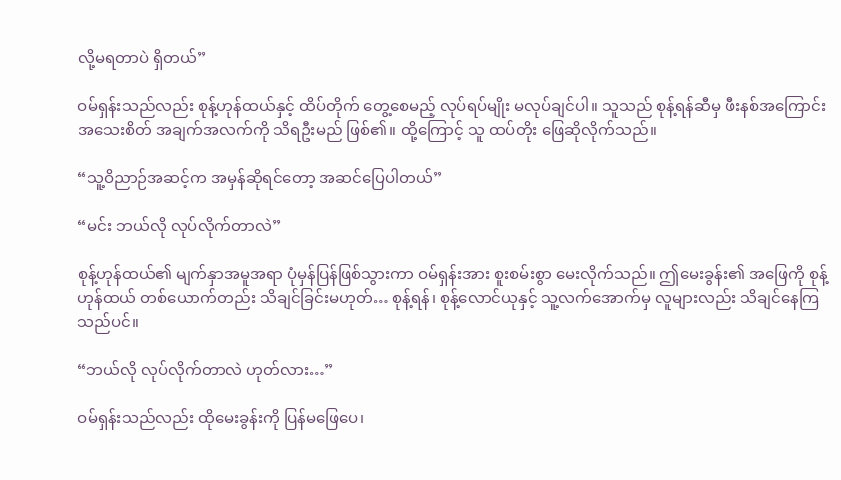လို့မရတာပဲ ရှိတယ်”

ဝမ်ရှန်းသည်လည်း စုန့်ဟုန်ထယ်နှင့် ထိပ်တိုက် တွေ့စေမည့် လုပ်ရပ်မျိုး မလုပ်ချင်ပါ။ သူသည် စုန့်ရန်ဆီမှ ဖီးနစ်အကြောင်း အသေးစိတ် အချက်အလက်ကို သိရဦးမည် ဖြစ်၏။ ထို့ကြောင့် သူ ထပ်တိုး ဖြေဆိုလိုက်သည်။

“သူ့ဝိညာဉ်အဆင့်က အမှန်ဆိုရင်တော့ အဆင်ပြေပါတယ်”

“မင်း ဘယ်လို လုပ်လိုက်တာလဲ”

စုန့်ဟုန်ထယ်၏ မျက်နှာအမူအရာ ပုံမှန်ပြန်ဖြစ်သွားကာ ဝမ်ရှန်းအား စူးစမ်းစွာ မေးလိုက်သည်။ ဤမေးခွန်း၏ အဖြေကို စုန့်ဟုန်ထယ် တစ်ယောက်တည်း သိချင်ခြင်းမဟုတ်… စုန့်ရန်၊ စုန့်လောင်ယုနှင့် သူ့လက်အောက်မှ လူများလည်း သိချင်နေကြသည်ပင်။

“ဘယ်လို လုပ်လိုက်တာလဲ ဟုတ်လား…”

ဝမ်ရှန်းသည်လည်း ထိုမေးခွန်းကို ပြန်မဖြေပေ၊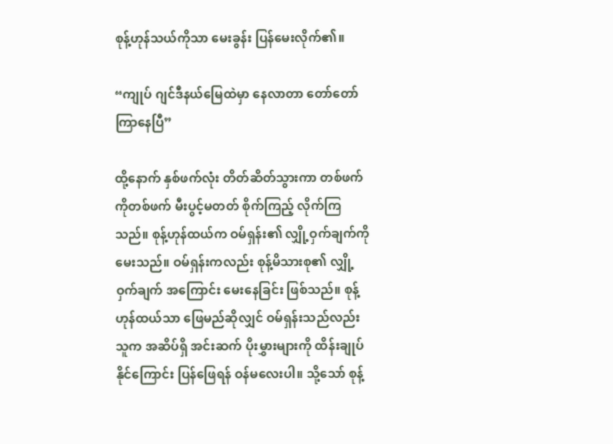စုန့်ဟုန်သယ်ကိုသာ မေးခွန်း ပြန်မေးလိုက်၏။

“ကျုပ် ဂျင်ဒီနယ်မြေထဲမှာ နေလာတာ တော်တော် ကြာနေပြီ”

ထို့နောက် နှစ်ဖက်လုံး တိတ်ဆိတ်သွားကာ တစ်ဖက်ကိုတစ်ဖက် မီးပွင့်မတတ် စိုက်ကြည့် လိုက်ကြသည်။ စုန့်ဟုန်ထယ်က ဝမ်ရှန်း၏ လျှို့ဝှက်ချက်ကို မေးသည်။ ဝမ်ရှန်းကလည်း စုန့်မိသားစု၏ လျှို့ဝှက်ချက် အကြောင်း မေးနေခြင်း ဖြစ်သည်။ စုန့်ဟုန်ထယ်သာ ဖြေမည်ဆိုလျှင် ဝမ်ရှန်းသည်လည်း သူက အဆိပ်ရှိ အင်းဆက် ပိုးမွှားများကို ထိန်းချုပ်နိုင်ကြောင်း ပြန်ဖြေရန် ဝန်မလေးပါ။ သို့သော် စုန့်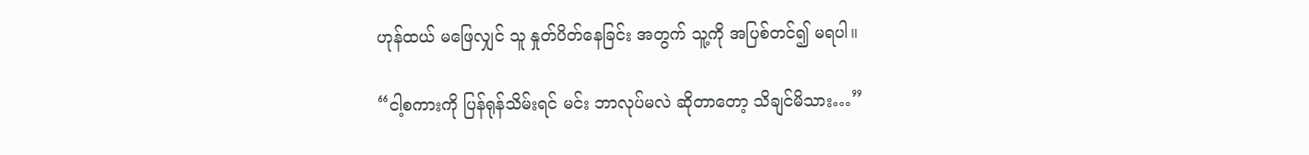ဟုန်ထယ် မဖြေလျှင် သူ နှုတ်ပိတ်နေခြင်း အတွက် သူ့ကို အပြစ်တင်၍ မရပါ။

“ငါ့စကားကို ပြန်ရုန်သိမ်းရင် မင်း ဘာလုပ်မလဲ ဆိုတာတော့ သိချင်မိသား…”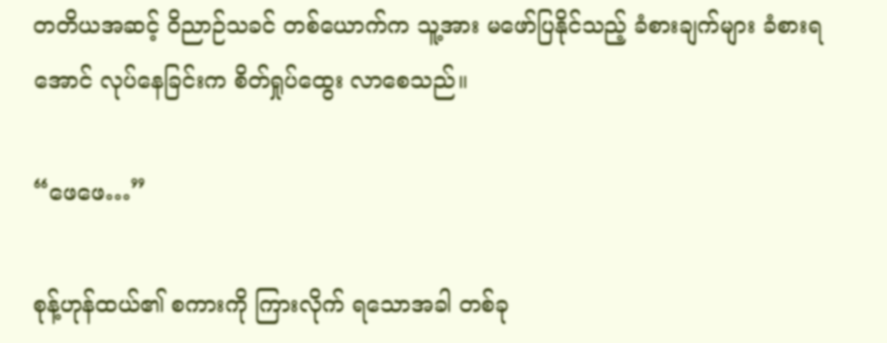တတိယအဆင့် ဝိညာဉ်သခင် တစ်ယောက်က သူ့အား မဖော်ပြနိုင်သည့် ခံစားချက်များ ခံစားရအောင် လုပ်နေခြင်းက စိတ်ရှုပ်ထွေး လာစေသည်။

“ဖေဖေ…”

စုန့်ဟုန်ထယ်၏ စကားကို ကြားလိုက် ရသောအခါ တစ်ခု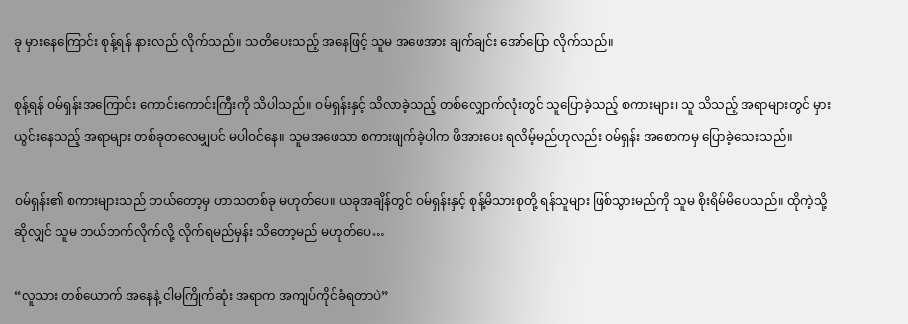ခု မှားနေကြောင်း စုန့်ရန် နားလည် လိုက်သည်။ သတိပေးသည့် အနေဖြင့် သူမ အဖေအား ချက်ချင်း အော်ပြော လိုက်သည်။

စုန့်ရန် ဝမ်ရှန်းအကြောင်း ကောင်းကောင်းကြီးကို သိပါသည်။ ဝမ်ရှန်းနှင့် သိလာခဲ့သည့် တစ်လျှောက်လုံးတွင် သူပြောခဲ့သည့် စကားများ၊ သူ သိသည့် အရာများတွင် မှားယွင်းနေသည့် အရာများ တစ်ခုတလေမျှပင် မပါဝင်နေ။ သူမအဖေသာ စကားဖျက်ခဲ့ပါက ဖိအားပေး ရလိမ့်မည်ဟုလည်း ဝမ်ရှန်း အစောကမှ ပြောခဲ့သေးသည်။

ဝမ်ရှန်း၏ စကားများသည် ဘယ်တော့မှ ဟာသတစ်ခု မဟုတ်ပေ။ ယခုအချိန်တွင် ဝမ်ရှန်းနှင့် စုန့်မိသားစုတို့ ရန်သူများ ဖြစ်သွားမည်ကို သူမ စိုးရိမ်မိပေသည်။ ထိုကဲ့သို့ဆိုလျှင် သူမ ဘယ်ဘက်လိုက်လို့ လိုက်ရမည်မှန်း သိတော့မည် မဟုတ်ပေ…

“လူသား တစ်ယောက် အနေနဲ့ ငါမကြိုက်ဆုံး အရာက အကျပ်ကိုင်ခံရတာပဲ”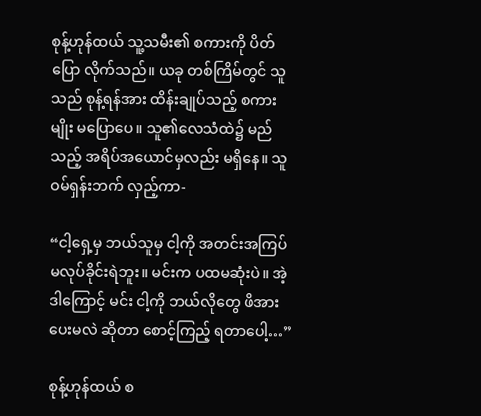စုန့်ဟုန်ထယ် သူ့သမီး၏ စကားကို ပိတ်ပြော လိုက်သည်။ ယခု တစ်ကြိမ်တွင် သူသည် စုန့်ရန်အား ထိန်းချုပ်သည့် စကားမျိုး မပြောပေ။ သူ၏လေသံထဲ၌ မည်သည့် အရိပ်အယောင်မှလည်း မရှိနေ။ သူ ဝမ်ရှန်းဘက် လှည့်ကာ-

“ငါ့ရှေ့မှ ဘယ်သူမှ ငါ့ကို အတင်းအကြပ် မလုပ်ခိုင်းရဲဘူး။ မင်းက ပထမဆုံးပဲ။ အဲ့ဒါကြောင့် မင်း ငါ့ကို ဘယ်လိုတွေ ဖိအားပေးမလဲ ဆိုတာ စောင့်ကြည့် ရတာပေါ့…”

စုန့်ဟုန်ထယ် စ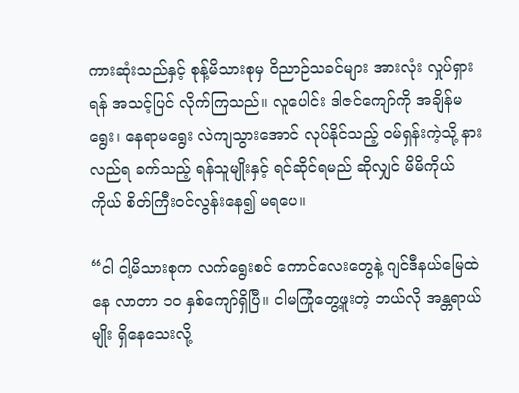ကားဆုံးသည်နှင့် စုန့်မိသားစုမှ ဝိညာဉ်သခင်များ အားလုံး လှုပ်ရှားရန် အသင့်ပြင် လိုက်ကြသည်။ လူပေါင်း ဒါဇင်ကျော်ကို အချိန်မရွေး၊ နေရာမရွေး လဲကျသွားအောင် လုပ်နိုင်သည့် ဝမ်ရှန်းကဲ့သို့ နားလည်ရ ခက်သည့် ရန်သူမျိုးနှင့် ရင်ဆိုင်ရမည် ဆိုလျှင် မိမိကိုယ်ကိုယ် စိတ်ကြီးဝင်လွန်းနေ၍ မရပေ။

“ငါ ငါ့မိသားစုက လက်ရွေးစင် ကောင်လေးတွေနဲ့ ဂျင်ဒီနယ်မြေထဲနေ လာတာ ၁၀ နှစ်ကျော်ရှိပြီ။ ငါမကြုံတွေ့ဖူးတဲ့ ဘယ်လို အန္တရာယ်မျိုး ရှိနေသေးလို့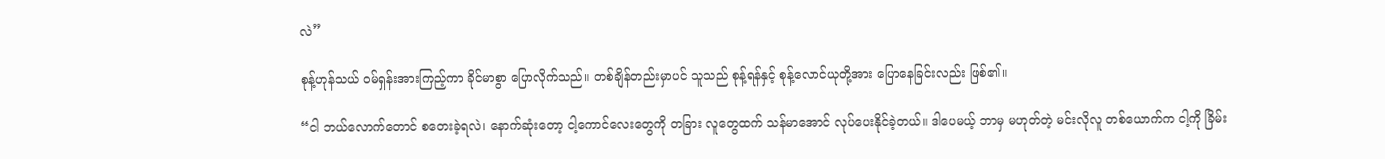လဲ”

စုန့်ဟုန်သယ် ဝမ်ရှန်းအားကြည့်ကာ ခိုင်မာစွာ ပြောလိုက်သည်။ တစ်ချိန်တည်းမှာပင် သူသည် စုန့်ရန်နှင့် စုန့်လောင်ယုတို့အား ပြောနေခြင်းလည်း ဖြစ်၏။

“ငါ ဘယ်လောက်တောင် စတေးခဲ့ရလဲ၊ နောက်ဆုံးတော့ ငါ့ကောင်လေးတွေကို တခြား လူတွေထက် သန်မာအောင် လုပ်ပေးနိုင်ခဲ့တယ်။ ဒါပေမယ့် ဘာမှ မဟုတ်တဲ့ မင်းလိုလူ တစ်ယောက်က ငါ့ကို ခြိမ်း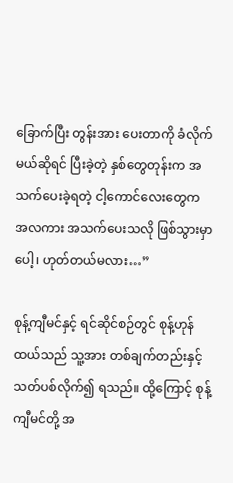ခြောက်ပြီး တွန်းအား ပေးတာကို ခံလိုက်မယ်ဆိုရင် ပြီးခဲ့တဲ့ နှစ်တွေတုန်းက အသက်ပေးခဲ့ရတဲ့ ငါ့ကောင်လေးတွေက အလကား အသက်ပေးသလို ဖြစ်သွားမှာပေါ့၊ ဟုတ်တယ်မလား…”

စုန့်ကျီမင်နှင့် ရင်ဆိုင်စဉ်တွင် စုန့်ဟုန်ထယ်သည် သူ့အား တစ်ချက်တည်းနှင့် သတ်ပစ်လိုက်၍ ရသည်။ ထို့ကြောင့် စုန့်ကျီမင်တို့ အ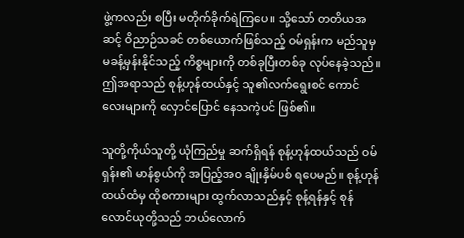ဖွဲ့ကလည်း စပြီး မတိုက်ခိုက်ရဲကြပေ။ သို့သော် တတိယအဆင့် ဝိညာဉ်သခင် တစ်ယောက်ဖြစ်သည့် ဝမ်ရှန်းက မည်သူမှ မခန့်မှန်းနိုင်သည့် ကိစ္စများကို တစ်ခုပြီးတစ်ခု လုပ်နေခဲ့သည်။ ဤအရာသည် စုန့်ဟုန်ထယ်နှင့် သူ၏လက်ရွေးစင် ကောင်လေးများကို လှောင်ပြောင် နေသကဲ့ပင် ဖြစ်၏။

သူတို့ကိုယ်သူတို့ ယုံကြည်မှု ဆက်ရှိရန် စုန့်ဟုန်ထယ်သည် ဝမ်ရှန်း၏ မာန်စွယ်ကို အပြည့်အဝ ချိုးနှိမ်ပစ် ရပေမည်။ စုန့်ဟုန်ထယ်ထံမှ ထိုစကားများ ထွက်လာသည်နှင့် စုန့်ရန်နှင့် စုန်လောင်ယုတို့သည် ဘယ်လောက်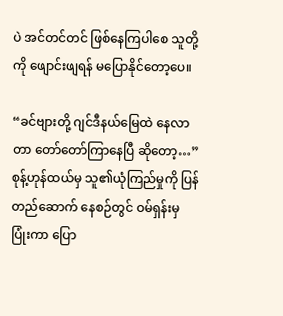ပဲ အင်တင်တင် ဖြစ်နေကြပါစေ သူတို့ကို ဖျောင်းဖျရန် မပြောနိုင်တော့ပေ။

“ခင်ဗျားတို့ ဂျင်ဒီနယ်မြေထဲ နေလာတာ တော်တော်ကြာနေပြီ ဆိုတော့…” စုန့်ဟုန်ထယ်မှ သူ၏ယုံကြည်မှုကို ပြန်တည်ဆောက် နေစဉ်တွင် ဝမ်ရှန်းမှ ပြုံးကာ ပြော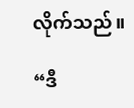လိုက်သည်။

“ဒီ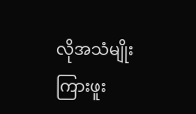လိုအသံမျိုး ကြားဖူး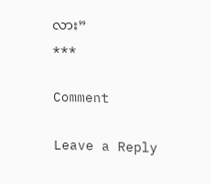လား”
***

Comment

Leave a Reply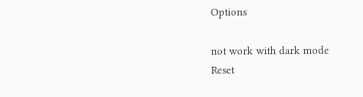Options

not work with dark mode
Reset